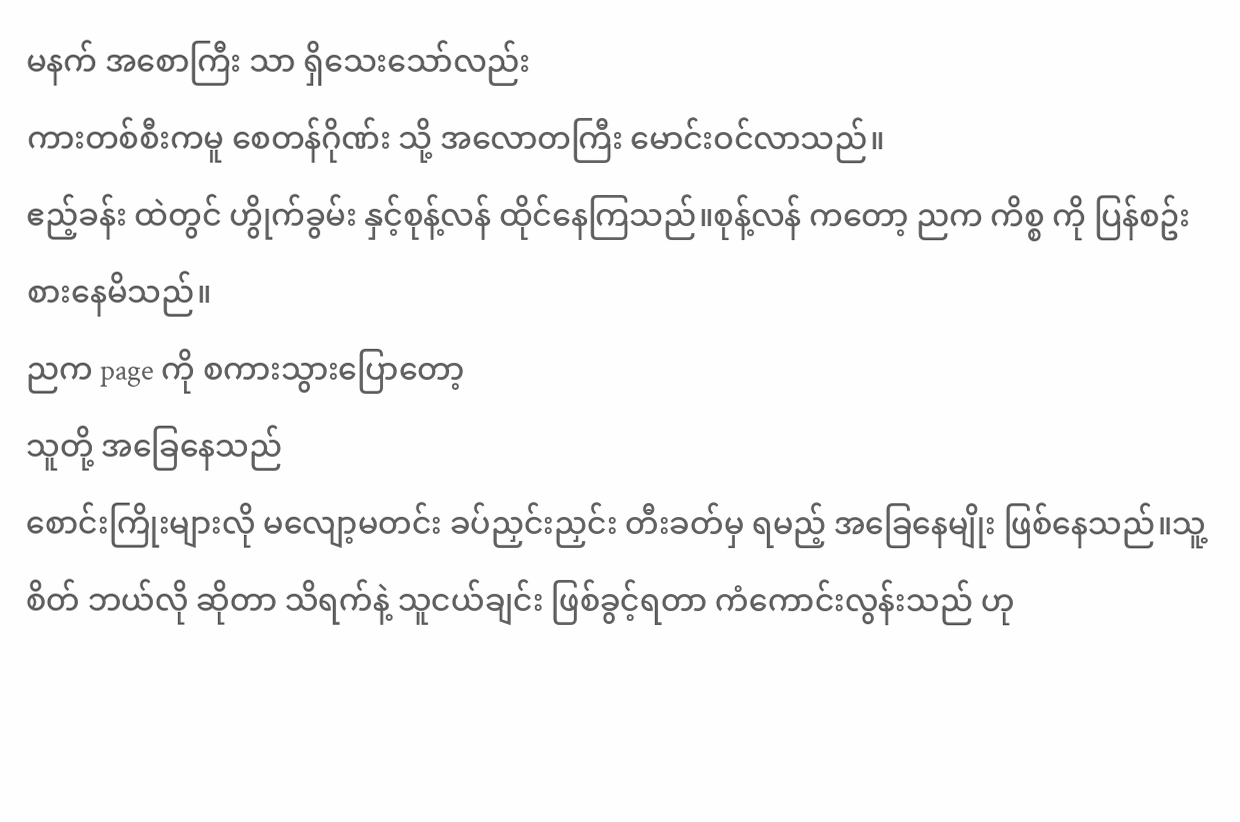မနက် အစောကြီး သာ ရှိသေးသော်လည်း
ကားတစ်စီးကမူ စေတန်ဂိုဏ်း သို့ အလောတကြီး မောင်းဝင်လာသည်။
ဧည့်ခန်း ထဲတွင် ဟွိုက်ခွမ်း နှင့်စုန့်လန် ထိုင်နေကြသည်။စုန့်လန် ကတော့ ညက ကိစ္စ ကို ပြန်စဥ်းစားနေမိသည်။
ညက page ကို စကားသွားပြောတော့
သူတို့ အခြေနေသည်
စောင်းကြိုးများလို မလျော့မတင်း ခပ်ညှင်းညှင်း တီးခတ်မှ ရမည့် အခြေနေမျိုး ဖြစ်နေသည်။သူ့စိတ် ဘယ်လို ဆိုတာ သိရက်နဲ့ သူငယ်ချင်း ဖြစ်ခွင့်ရတာ ကံကောင်းလွန်းသည် ဟု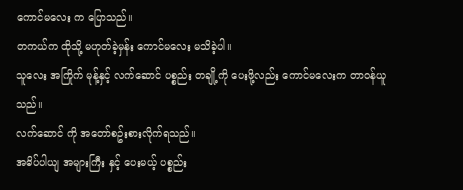ကောင်မလေး က ပြောသည်။
တကယ်က ထိုသို့ မဟုတ်ခဲ့မှန်း ကောင်မလေး မသိခဲ့ပါ။
သူလေး အကြိုက် မုန့်နှင့် လက်ဆောင် ပစ္စည်း တချို့ကို ပေးဖို့လည်း ကောင်မလေးက တာဝန်ယူသည်။
လက်ဆောင် ကို အတော်စဥ်းစားလိုက်ရသည်။
အဓိပ်ပါယျ အများကြီး နှင့် ပေးမယ့် ပစ္စည်း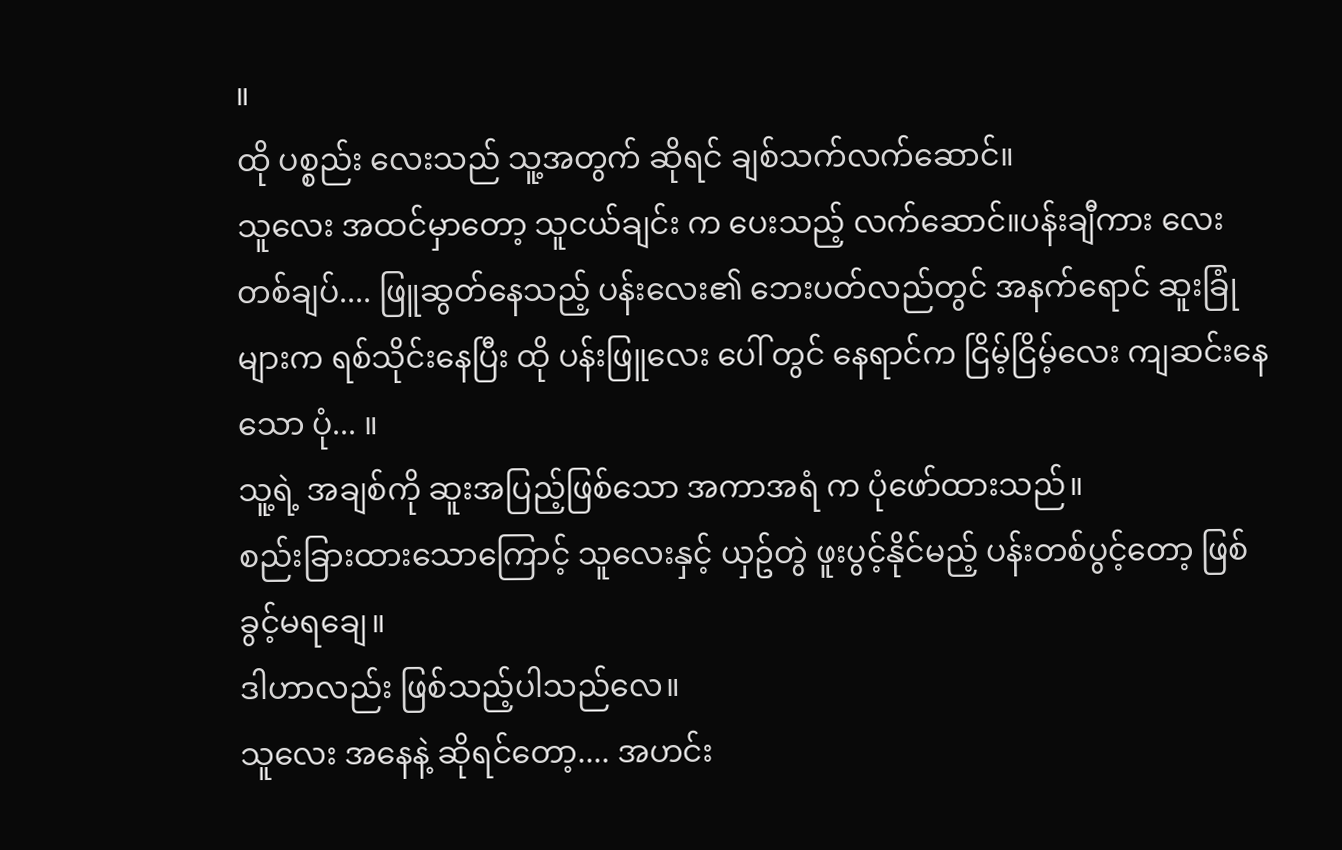။
ထို ပစ္စည်း လေးသည် သူ့အတွက် ဆိုရင် ချစ်သက်လက်ဆောင်။
သူလေး အထင်မှာတော့ သူငယ်ချင်း က ပေးသည့် လက်ဆောင်။ပန်းချီကား လေး တစ်ချပ်.... ဖြူဆွတ်နေသည့် ပန်းလေး၏ ဘေးပတ်လည်တွင် အနက်ရောင် ဆူးခြုံများက ရစ်သိုင်းနေပြီး ထို ပန်းဖြူလေး ပေါ် တွင် နေရာင်က ငြိမ့်ငြိမ့်လေး ကျဆင်းနေသော ပုံ... ။
သူ့ရဲ့ အချစ်ကို ဆူးအပြည့်ဖြစ်သော အကာအရံ က ပုံဖော်ထားသည်။
စည်းခြားထားသောကြောင့် သူလေးနှင့် ယှဥ်တွဲ ဖူးပွင့်နိုင်မည့် ပန်းတစ်ပွင့်တော့ ဖြစ်ခွင့်မရချေ။
ဒါဟာလည်း ဖြစ်သည့်ပါသည်လေ။
သူလေး အနေနဲ့ ဆိုရင်တော့.... အဟင်း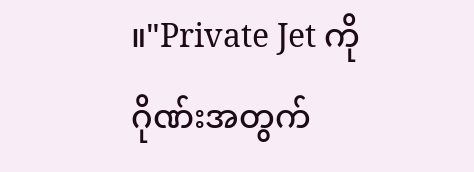။"Private Jet ကို ဂိုဏ်းအတွက်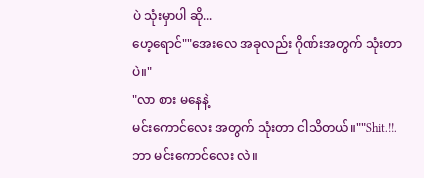ပဲ သုံးမှာပါ ဆို...
ဟေ့ရောင်""အေးလေ အခုလည်း ဂိုဏ်းအတွက် သုံးတာပဲ။"
"လာ စား မနေနဲ့
မင်းကောင်လေး အတွက် သုံးတာ ငါသိတယ်။""Shit.!!.ဘာ မင်းကောင်လေး လဲ။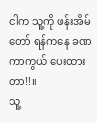ငါက သူ့ကို ဖန်းအိမ်တော် ရန်ကနေ ခဏ ကာကွယ် ပေးထားတာ!!။
သူ့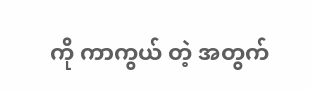ကို ကာကွယ် တဲ့ အတွက်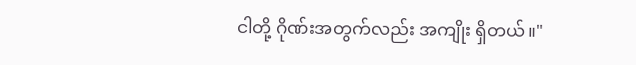ငါတို့ ဂိုဏ်းအတွက်လည်း အကျိုး ရှိတယ်။"